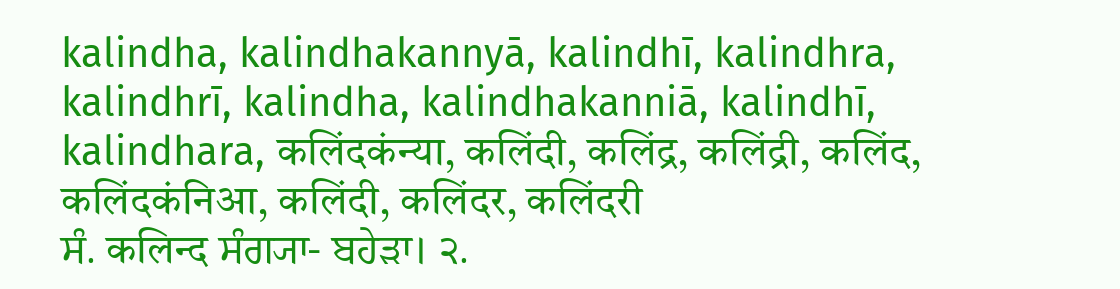kalindha, kalindhakannyā, kalindhī, kalindhra, kalindhrī, kalindha, kalindhakanniā, kalindhī, kalindhara, कलिंदकंन्या, कलिंदी, कलिंद्र, कलिंद्री, कलिंद, कलिंदकंनिआ, कलिंदी, कलिंदर, कलिंदरी
ਸੰ. कलिन्द ਸੰਗ੍ਯਾ- ਬਹੇੜਾ। ੨.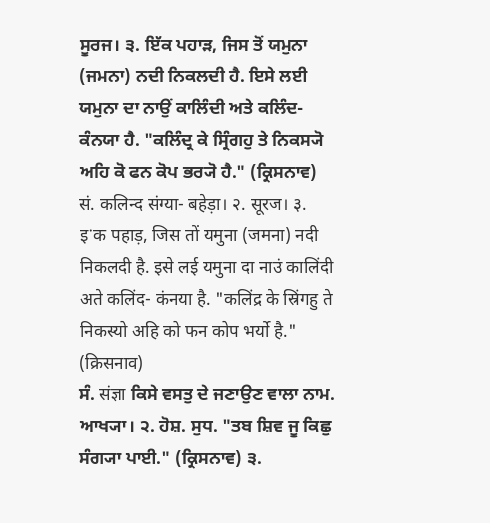ਸੂਰਜ। ੩. ਇੱਕ ਪਹਾੜ, ਜਿਸ ਤੋਂ ਯਮੁਨਾ (ਜਮਨਾ) ਨਦੀ ਨਿਕਲਦੀ ਹੈ. ਇਸੇ ਲਈ ਯਮੁਨਾ ਦਾ ਨਾਉਂ ਕਾਲਿੰਦੀ ਅਤੇ ਕਲਿੰਦ- ਕੰਨਯਾ ਹੈ. "ਕਲਿੰਦ੍ਰ ਕੇ ਸ੍ਰਿੰਗਹੁ ਤੇ ਨਿਕਸ੍ਯੋ ਅਹਿ ਕੋ ਫਨ ਕੋਪ ਭਰ੍ਯੋ ਹੈ." (ਕ੍ਰਿਸਨਾਵ)
सं. कलिन्द संग्या- बहेड़ा। २. सूरज। ३. इॱक पहाड़, जिस तों यमुना (जमना) नदी निकलदी है. इसे लई यमुना दा नाउं कालिंदी अते कलिंद- कंनया है. "कलिंद्र के स्रिंगहु ते निकस्यो अहि को फन कोप भर्यो है." (क्रिसनाव)
ਸੰ. संज्ञा ਕਿਸੇ ਵਸਤੁ ਦੇ ਜਣਾਉਣ ਵਾਲਾ ਨਾਮ. ਆਖ੍ਯਾ। ੨. ਹੋਸ਼. ਸੁਧ. "ਤਬ ਸ਼ਿਵ ਜੂ ਕਿਛੁ ਸੰਗ੍ਯਾ ਪਾਈ." (ਕ੍ਰਿਸਨਾਵ) ੩.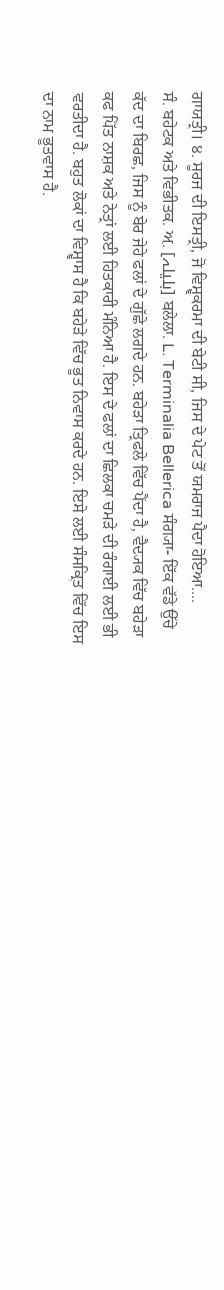ਗਾਯਤ੍ਰੀ। ੪. ਸੂਰਜ ਦੀ ਇਸਤ੍ਰੀ, ਜੋ ਵਿਸ਼੍ਵਕਰਮਾ ਦੀ ਬੇਟੀ ਸੀ, ਜਿਸ ਦੇ ਪੇਟ ਤੋਂ ਯਮਰਾਜ ਪੈਦਾ ਹੋਇਆ....
ਸੰ. ਬਹੇਟਕ ਅਤੇ ਵਿਭੀਤਕ. ਅ਼. [بلیلہ] ਬਲੇਲਾ. L. Terminalia Bellerica ਸੰਗ੍ਯਾ- ਇੱਕ ਵੱਡੇ ਉੱਚੇ ਕੱਦ ਦਾ ਬਿਰਛ, ਜਿਸ ਨੂੰ ਬੇਰ ਜੇਹੇ ਫਲਾਂ ਦੇ ਗੁੱਛੇ ਲਗਦੇ ਹਨ. ਬਹੇੜਾ ਤ੍ਰਿਫਲੇ ਵਿੱਚ ਪੈਂਦਾ ਹੈ, ਵੈਦ੍ਯਕ ਵਿੱਚ ਬਹੇੜਾ ਕਫ ਪਿੱਤ ਨਾਸ਼ਕ ਅਤੇ ਨੇਤ੍ਰਾਂ ਲਈ ਹਿਤਕਾਰੀ ਮੰਨਿਆ ਹੈ. ਇਸ ਦੇ ਫਲਾਂ ਦਾ ਛਿਲਕਾ ਚਮੜੇ ਦੀ ਰੰਗਾਈ ਲਈ ਭੀ ਵਰਤੀਦਾ ਹੈ. ਬਹੁਤ ਲੋਕਾਂ ਦਾ ਵਿਸ਼੍ਵਾਸ ਹੈ ਕਿ ਬਹੇੜੇ ਵਿੱਚ ਭੂਤ ਨਿਵਾਸ ਕਰਦੇ ਹਨ. ਇਸੇ ਲਈ ਸੰਸਕ੍ਰਿਤ ਵਿੱਚ ਇਸ ਦਾ ਨਾਮ ਭੂਤਵਾਸ ਹੈ.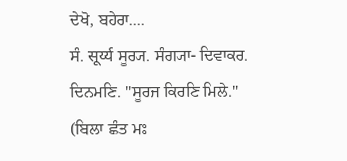ਦੇਖੋ, ਬਹੇਰਾ....
ਸੰ. सूर्य्य ਸੂਰ੍ਯ. ਸੰਗ੍ਯਾ- ਦਿਵਾਕਰ. ਦਿਨਮਣਿ. "ਸੂਰਜ ਕਿਰਣਿ ਮਿਲੇ." (ਬਿਲਾ ਛੰਤ ਮਃ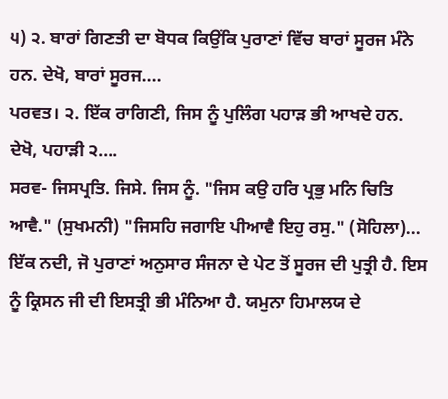੫) ੨. ਬਾਰਾਂ ਗਿਣਤੀ ਦਾ ਬੋਧਕ ਕਿਉਂਕਿ ਪੁਰਾਣਾਂ ਵਿੱਚ ਬਾਰਾਂ ਸੂਰਜ ਮੰਨੇ ਹਨ. ਦੇਖੋ, ਬਾਰਾਂ ਸੂਰਜ....
ਪਰਵਤ। ੨. ਇੱਕ ਰਾਗਿਣੀ, ਜਿਸ ਨੂੰ ਪੁਲਿੰਗ ਪਹਾੜ ਭੀ ਆਖਦੇ ਹਨ. ਦੇਖੋ, ਪਹਾੜੀ ੨....
ਸਰਵ- ਜਿਸਪ੍ਰਤਿ. ਜਿਸੇ. ਜਿਸ ਨੂੰ. "ਜਿਸ ਕਉ ਹਰਿ ਪ੍ਰਭੁ ਮਨਿ ਚਿਤਿ ਆਵੈ." (ਸੁਖਮਨੀ) "ਜਿਸਹਿ ਜਗਾਇ ਪੀਆਵੈ ਇਹੁ ਰਸੁ." (ਸੋਹਿਲਾ)...
ਇੱਕ ਨਦੀ, ਜੋ ਪੁਰਾਣਾਂ ਅਨੁਸਾਰ ਸੰਜਨਾ ਦੇ ਪੇਟ ਤੋਂ ਸੂਰਜ ਦੀ ਪੁਤ੍ਰੀ ਹੈ. ਇਸ ਨੂੰ ਕ੍ਰਿਸਨ ਜੀ ਦੀ ਇਸਤ੍ਰੀ ਭੀ ਮੰਨਿਆ ਹੈ. ਯਮੁਨਾ ਹਿਮਾਲਯ ਦੇ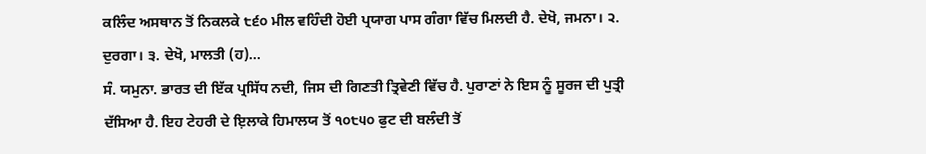ਕਲਿੰਦ ਅਸਥਾਨ ਤੋਂ ਨਿਕਲਕੇ ੮੬੦ ਮੀਲ ਵਹਿੰਦੀ ਹੋਈ ਪ੍ਰਯਾਗ ਪਾਸ ਗੰਗਾ ਵਿੱਚ ਮਿਲਦੀ ਹੈ. ਦੇਖੋ, ਜਮਨਾ। ੨. ਦੁਰਗਾ। ੩. ਦੇਖੋ, ਮਾਲਤੀ (ਹ)...
ਸੰ. ਯਮੁਨਾ. ਭਾਰਤ ਦੀ ਇੱਕ ਪ੍ਰਸਿੱਧ ਨਦੀ, ਜਿਸ ਦੀ ਗਿਣਤੀ ਤ੍ਰਿਵੇਣੀ ਵਿੱਚ ਹੈ. ਪੁਰਾਣਾਂ ਨੇ ਇਸ ਨੂੰ ਸੂਰਜ ਦੀ ਪੁਤ੍ਰੀ ਦੱਸਿਆ ਹੈ. ਇਹ ਟੇਹਰੀ ਦੇ ਇ਼ਲਾਕੇ ਹਿਮਾਲਯ ਤੋਂ ੧੦੮੫੦ ਫੁਟ ਦੀ ਬਲੰਦੀ ਤੋਂ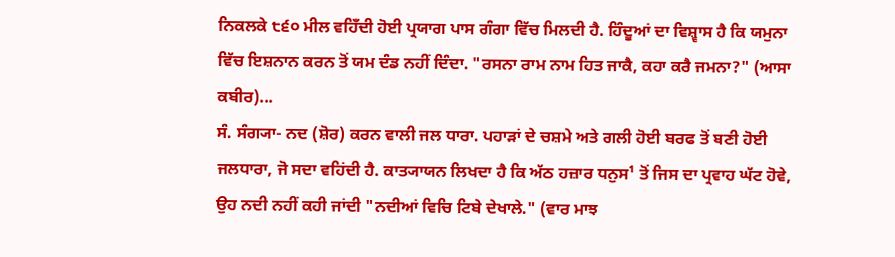ਨਿਕਲਕੇ ੮੬੦ ਮੀਲ ਵਹਿਁਦੀ ਹੋਈ ਪ੍ਰਯਾਗ ਪਾਸ ਗੰਗਾ ਵਿੱਚ ਮਿਲਦੀ ਹੈ. ਹਿੰਦੂਆਂ ਦਾ ਵਿਸ਼੍ਵਾਸ ਹੈ ਕਿ ਯਮੁਨਾ ਵਿੱਚ ਇਸ਼ਨਾਨ ਕਰਨ ਤੋਂ ਯਮ ਦੰਡ ਨਹੀਂ ਦਿੰਦਾ. "ਰਸਨਾ ਰਾਮ ਨਾਮ ਹਿਤ ਜਾਕੈ, ਕਹਾ ਕਰੈ ਜਮਨਾ?" (ਆਸਾ ਕਬੀਰ)...
ਸੰ. ਸੰਗ੍ਯਾ- ਨਦ (ਸ਼ੋਰ) ਕਰਨ ਵਾਲੀ ਜਲ ਧਾਰਾ. ਪਹਾੜਾਂ ਦੇ ਚਸ਼ਮੇ ਅਤੇ ਗਲੀ ਹੋਈ ਬਰਫ ਤੋਂ ਬਣੀ ਹੋਈ ਜਲਧਾਰਾ, ਜੋ ਸਦਾ ਵਹਿਂਦੀ ਹੈ. ਕਾਤ੍ਯਾਯਨ ਲਿਖਦਾ ਹੈ ਕਿ ਅੱਠ ਹਜ਼ਾਰ ਧਨੁਸ¹ ਤੋਂ ਜਿਸ ਦਾ ਪ੍ਰਵਾਹ ਘੱਟ ਹੋਵੇ, ਉਹ ਨਦੀ ਨਹੀਂ ਕਹੀ ਜਾਂਦੀ "ਨਦੀਆਂ ਵਿਚਿ ਟਿਬੇ ਦੇਖਾਲੇ." (ਵਾਰ ਮਾਝ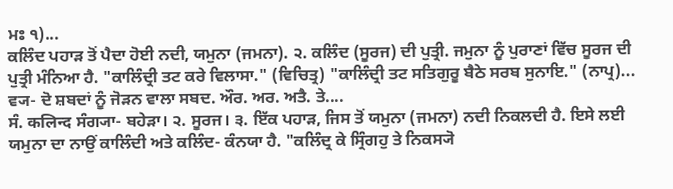ਮਃ ੧)...
ਕਲਿੰਦ ਪਹਾੜ ਤੋਂ ਪੈਦਾ ਹੋਈ ਨਦੀ, ਯਮੁਨਾ (ਜਮਨਾ). ੨. ਕਲਿੰਦ (ਸੂਰਜ) ਦੀ ਪੁਤ੍ਰੀ. ਜਮੁਨਾ ਨੂੰ ਪੁਰਾਣਾਂ ਵਿੱਚ ਸੂਰਜ ਦੀ ਪੁਤ੍ਰੀ ਮੰਨਿਆ ਹੈ. "ਕਾਲਿੰਦ੍ਰੀ ਤਟ ਕਰੇ ਵਿਲਾਸਾ." (ਵਿਚਿਤ੍ਰ) "ਕਾਲਿੰਦ੍ਰੀ ਤਟ ਸਤਿਗੁਰੂ ਬੈਠੇ ਸਰਬ ਸੁਨਾਇ." (ਨਾਪ੍ਰ)...
ਵ੍ਯ- ਦੋ ਸ਼ਬਦਾਂ ਨੂੰ ਜੋੜਨ ਵਾਲਾ ਸਬਦ. ਔਰ. ਅਰ. ਅਤੈ. ਤੇ....
ਸੰ. कलिन्द ਸੰਗ੍ਯਾ- ਬਹੇੜਾ। ੨. ਸੂਰਜ। ੩. ਇੱਕ ਪਹਾੜ, ਜਿਸ ਤੋਂ ਯਮੁਨਾ (ਜਮਨਾ) ਨਦੀ ਨਿਕਲਦੀ ਹੈ. ਇਸੇ ਲਈ ਯਮੁਨਾ ਦਾ ਨਾਉਂ ਕਾਲਿੰਦੀ ਅਤੇ ਕਲਿੰਦ- ਕੰਨਯਾ ਹੈ. "ਕਲਿੰਦ੍ਰ ਕੇ ਸ੍ਰਿੰਗਹੁ ਤੇ ਨਿਕਸ੍ਯੋ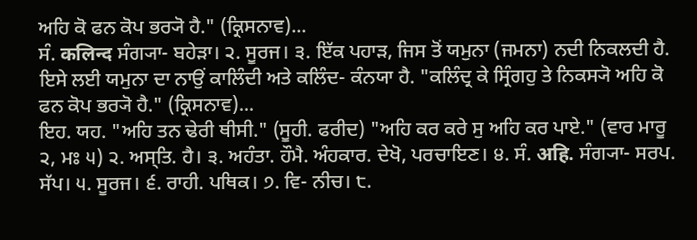ਅਹਿ ਕੋ ਫਨ ਕੋਪ ਭਰ੍ਯੋ ਹੈ." (ਕ੍ਰਿਸਨਾਵ)...
ਸੰ. कलिन्द ਸੰਗ੍ਯਾ- ਬਹੇੜਾ। ੨. ਸੂਰਜ। ੩. ਇੱਕ ਪਹਾੜ, ਜਿਸ ਤੋਂ ਯਮੁਨਾ (ਜਮਨਾ) ਨਦੀ ਨਿਕਲਦੀ ਹੈ. ਇਸੇ ਲਈ ਯਮੁਨਾ ਦਾ ਨਾਉਂ ਕਾਲਿੰਦੀ ਅਤੇ ਕਲਿੰਦ- ਕੰਨਯਾ ਹੈ. "ਕਲਿੰਦ੍ਰ ਕੇ ਸ੍ਰਿੰਗਹੁ ਤੇ ਨਿਕਸ੍ਯੋ ਅਹਿ ਕੋ ਫਨ ਕੋਪ ਭਰ੍ਯੋ ਹੈ." (ਕ੍ਰਿਸਨਾਵ)...
ਇਹ. ਯਹ. "ਅਹਿ ਤਨ ਢੇਰੀ ਥੀਸੀ." (ਸੂਹੀ. ਫਰੀਦ) "ਅਹਿ ਕਰ ਕਰੇ ਸੁ ਅਹਿ ਕਰ ਪਾਏ." (ਵਾਰ ਮਾਰੂ ੨, ਮਃ ੫) ੨. ਅਸ੍ਤਿ. ਹੈ। ੩. ਅਹੰਤਾ. ਹੌਮੈ. ਅੰਹਕਾਰ. ਦੇਖੋ, ਪਰਚਾਇਣ। ੪. ਸੰ. अहि. ਸੰਗ੍ਯਾ- ਸਰਪ. ਸੱਪ। ੫. ਸੂਰਜ। ੬. ਰਾਹੀ. ਪਥਿਕ। ੭. ਵਿ- ਨੀਚ। ੮.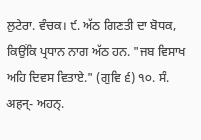ਲੁਟੇਰਾ. ਵੰਚਕ। ੯. ਅੱਠ ਗਿਣਤੀ ਦਾ ਬੋਧਕ, ਕਿਉਂਕਿ ਪ੍ਰਧਾਨ ਨਾਗ ਅੱਠ ਹਨ. "ਜਬ ਵਿਸਾਖ ਅਹਿ ਦਿਵਸ ਵਿਤਾਏ." (ਗੁਵਿ ੬) ੧੦. ਸੰ. अहन्- ਅਹਨ੍.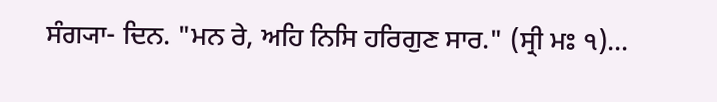ਸੰਗ੍ਯਾ- ਦਿਨ. "ਮਨ ਰੇ, ਅਹਿ ਨਿਸਿ ਹਰਿਗੁਣ ਸਾਰ." (ਸ੍ਰੀ ਮਃ ੧)...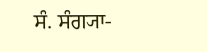ਸੰ. ਸੰਗ੍ਯਾ-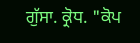ਗੁੱਸਾ. ਕ੍ਰੋਧ. "ਕੋਪ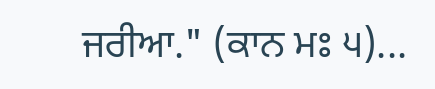ਜਰੀਆ." (ਕਾਨ ਮਃ ੫)...